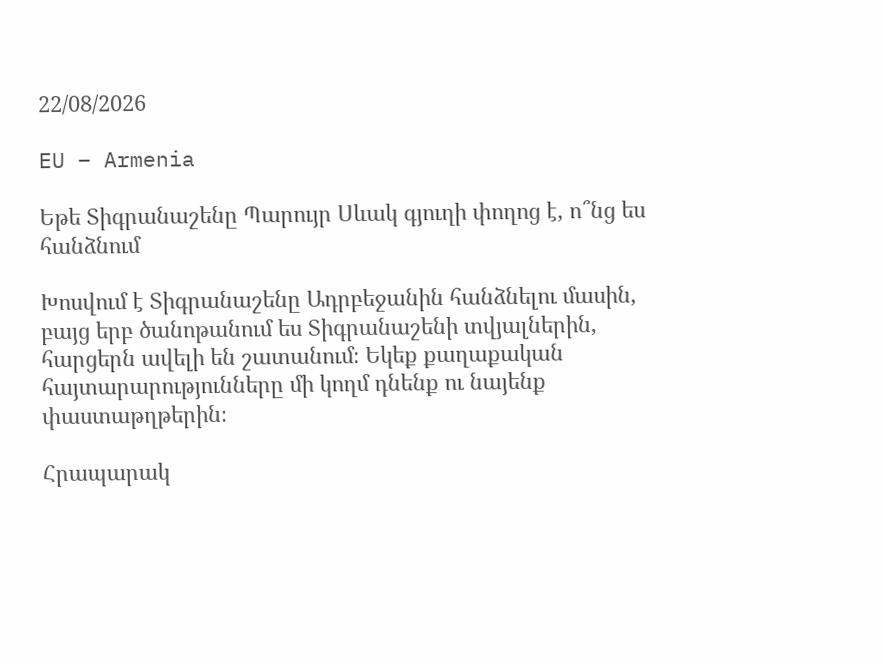22/08/2026

EU – Armenia

Եթե Տիգրանաշենը Պարույր Սևակ գյուղի փողոց է, ո՞նց ես հանձնում

Խոսվում է Տիգրանաշենը Ադրբեջանին հանձնելու մասին, բայց երբ ծանոթանում ես Տիգրանաշենի տվյալներին, հարցերն ավելի են շատանում։ Եկեք քաղաքական հայտարարությունները մի կողմ դնենք ու նայենք փաստաթղթերին։

Հրապարակ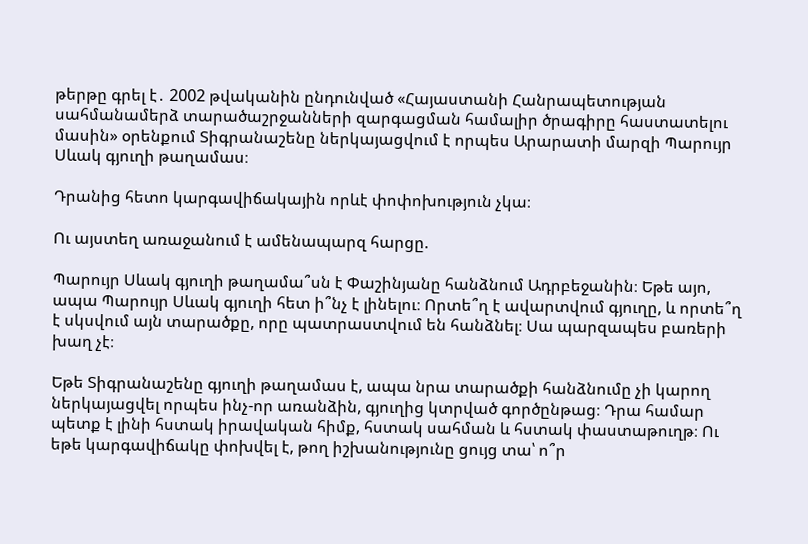թերթը գրել է․ 2002 թվականին ընդունված «Հայաստանի Հանրապետության սահմանամերձ տարածաշրջանների զարգացման համալիր ծրագիրը հաստատելու մասին» օրենքում Տիգրանաշենը ներկայացվում է որպես Արարատի մարզի Պարույր Սևակ գյուղի թաղամաս։

Դրանից հետո կարգավիճակային որևէ փոփոխություն չկա։

Ու այստեղ առաջանում է ամենապարզ հարցը.

Պարույր Սևակ գյուղի թաղամա՞սն է Փաշինյանը հանձնում Ադրբեջանին։ Եթե այո, ապա Պարույր Սևակ գյուղի հետ ի՞նչ է լինելու։ Որտե՞ղ է ավարտվում գյուղը, և որտե՞ղ է սկսվում այն տարածքը, որը պատրաստվում են հանձնել։ Սա պարզապես բառերի խաղ չէ։

Եթե Տիգրանաշենը գյուղի թաղամաս է, ապա նրա տարածքի հանձնումը չի կարող ներկայացվել որպես ինչ-որ առանձին, գյուղից կտրված գործընթաց։ Դրա համար պետք է լինի հստակ իրավական հիմք, հստակ սահման և հստակ փաստաթուղթ։ Ու եթե կարգավիճակը փոխվել է, թող իշխանությունը ցույց տա՝ ո՞ր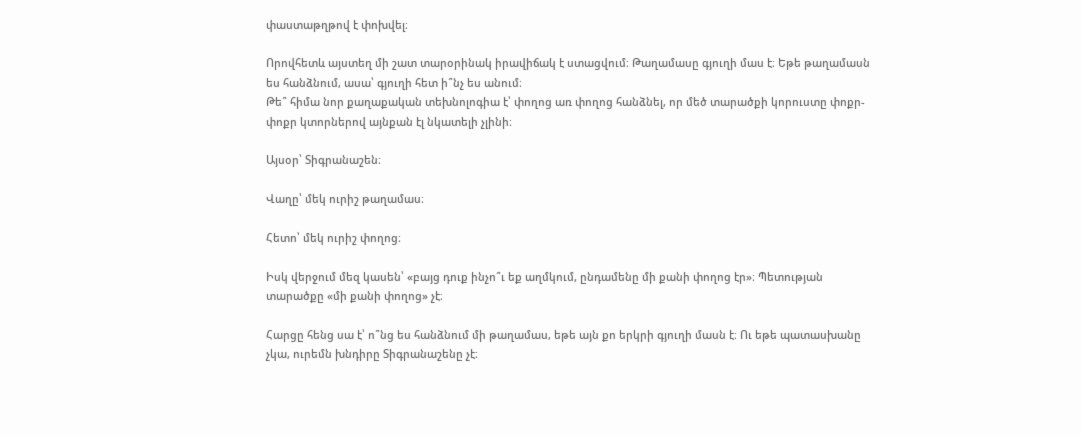փաստաթղթով է փոխվել։

Որովհետև այստեղ մի շատ տարօրինակ իրավիճակ է ստացվում։ Թաղամասը գյուղի մաս է։ Եթե թաղամասն ես հանձնում, ասա՝ գյուղի հետ ի՞նչ ես անում։
Թե՞ հիմա նոր քաղաքական տեխնոլոգիա է՝ փողոց առ փողոց հանձնել, որ մեծ տարածքի կորուստը փոքր-փոքր կտորներով այնքան էլ նկատելի չլինի։

Այսօր՝ Տիգրանաշեն։

Վաղը՝ մեկ ուրիշ թաղամաս։

Հետո՝ մեկ ուրիշ փողոց։

Իսկ վերջում մեզ կասեն՝ «բայց դուք ինչո՞ւ եք աղմկում, ընդամենը մի քանի փողոց էր»։ Պետության տարածքը «մի քանի փողոց» չէ։

Հարցը հենց սա է՝ ո՞նց ես հանձնում մի թաղամաս, եթե այն քո երկրի գյուղի մասն է։ Ու եթե պատասխանը չկա, ուրեմն խնդիրը Տիգրանաշենը չէ։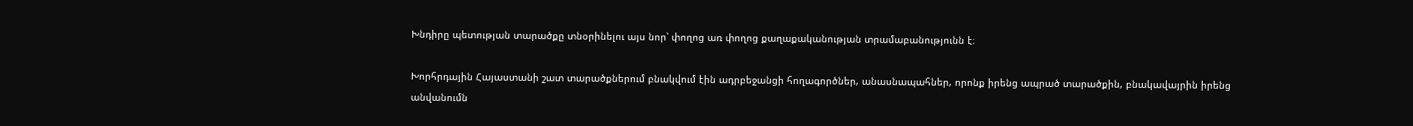Խնդիրը պետության տարածքը տնօրինելու այս նոր՝ փողոց առ փողոց քաղաքականության տրամաբանությունն է։

Խորհրդային Հայաստանի շատ տարածքներում բնակվում էին ադրբեջանցի հողագործներ, անասնապահներ, որոնք իրենց ապրած տարածքին, բնակավայրին իրենց անվանումն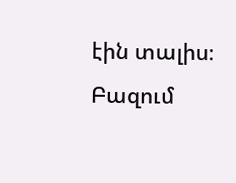էին տալիս։ Բազում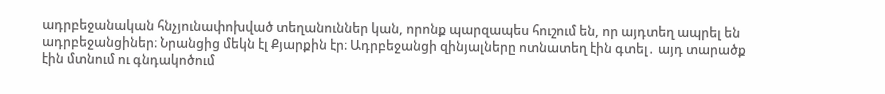ադրբեջանական հնչյունափոխված տեղանուններ կան, որոնք պարզապես հուշում են, որ այդտեղ ապրել են ադրբեջանցիներ։ Նրանցից մեկն էլ Քյարքին էր։ Ադրբեջանցի զինյալները ոտնատեղ էին գտել․ այդ տարածք էին մտնում ու գնդակոծում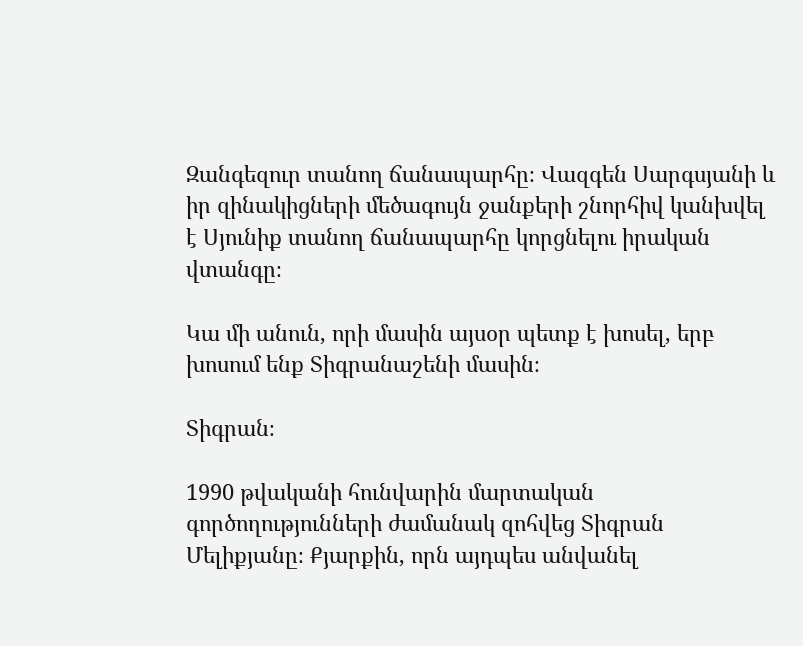Զանգեզուր տանող ճանապարհը։ Վազգեն Սարգսյանի և իր զինակիցների մեծագույն ջանքերի շնորհիվ կանխվել է Սյունիք տանող ճանապարհը կորցնելու իրական վտանգը։

Կա մի անուն, որի մասին այսօր պետք է խոսել, երբ խոսում ենք Տիգրանաշենի մասին։

Տիգրան։

1990 թվականի հունվարին մարտական գործողությունների ժամանակ զոհվեց Տիգրան Մելիքյանը։ Քյարքին, որն այդպես անվանել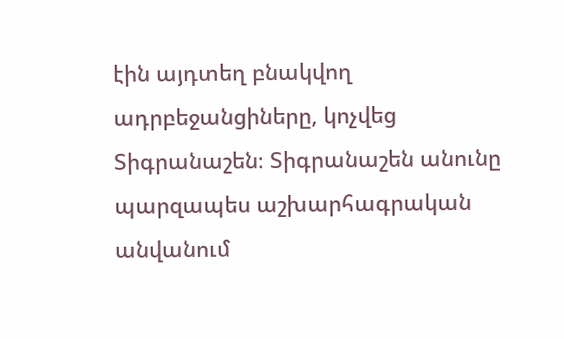էին այդտեղ բնակվող ադրբեջանցիները, կոչվեց Տիգրանաշեն։ Տիգրանաշեն անունը պարզապես աշխարհագրական անվանում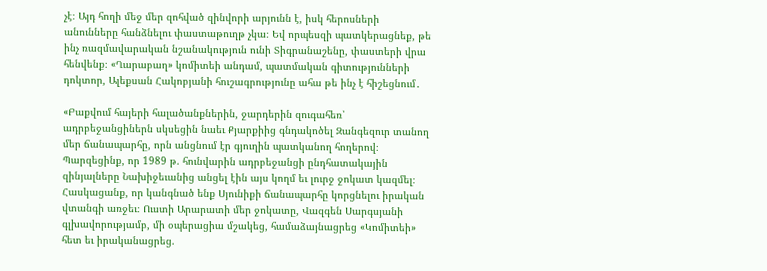չէ։ Այդ հողի մեջ մեր զոհված զինվորի արյունն է, իսկ հերոսների անունները հանձնելու փաստաթուղթ չկա։ Եվ որպեսզի պատկերացնեք, թե ինչ ռազմավարական նշանակություն ունի Տիգրանաշենը, փաստերի վրա հենվենք։ «Ղարաբաղ» կոմիտեի անդամ, պատմական գիտությունների դոկտոր, Ալեքսան Հակոբյանի հուշագրությունը ահա թե ինչ է հիշեցնում․

«Բաքվում հայերի հալածանքներին, ջարդերին զուգահեռ՝ ադրբեջանցիներն սկսեցին նաեւ Քյարքիից գնդակոծել Զանգեզուր տանող մեր ճանապարհը, որն անցնում էր գյուղին պատկանող հողերով։ Պարզեցինք, որ 1989 թ. հունվարին ադրբեջանցի ընդհատակային զինյալները Նախիջեւանից անցել էին այս կողմ եւ լուրջ ջոկատ կազմել։ Հասկացանք, որ կանգնած ենք Սյունիքի ճանապարհը կորցնելու իրական վտանգի առջեւ։ Ուստի Արարատի մեր ջոկատը, Վազգեն Սարգսյանի գլխավորությամբ, մի օպերացիա մշակեց, համաձայնացրեց «Կոմիտեի» հետ եւ իրականացրեց.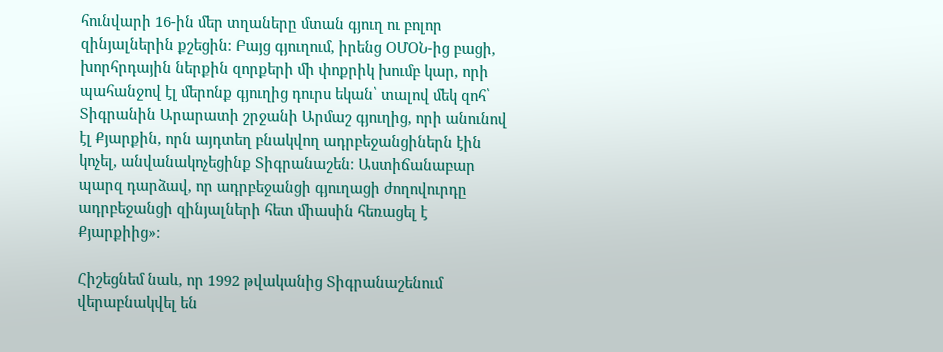հունվարի 16-ին մեր տղաները մտան գյուղ ու բոլոր զինյալներին քշեցին։ Բայց գյուղում, իրենց ՕՄՕՆ-ից բացի, խորհրդային ներքին զորքերի մի փոքրիկ խումբ կար, որի պահանջով էլ մերոնք գյուղից դուրս եկան՝ տալով մեկ զոհ՝ Տիգրանին Արարատի շրջանի Արմաշ գյուղից, որի անունով էլ Քյարքին, որն այդտեղ բնակվող ադրբեջանցիներն էին կոչել, անվանակոչեցինք Տիգրանաշեն։ Աստիճանաբար պարզ դարձավ, որ ադրբեջանցի գյուղացի ժողովուրդը ադրբեջանցի զինյալների հետ միասին հեռացել է Քյարքիից»։

Հիշեցնեմ նաև, որ 1992 թվականից Տիգրանաշենում վերաբնակվել են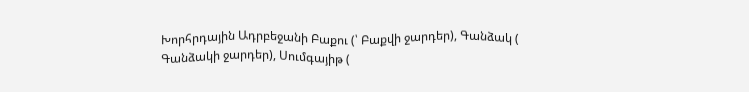Խորհրդային Ադրբեջանի Բաքու (՝ Բաքվի ջարդեր), Գանձակ ( Գանձակի ջարդեր), Սումգայիթ (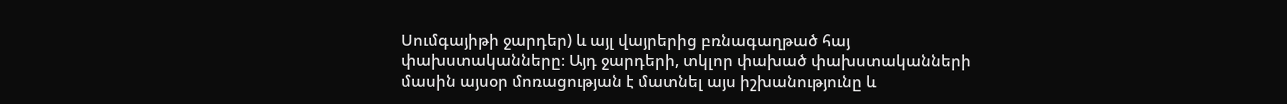Սումգայիթի ջարդեր) և այլ վայրերից բռնագաղթած հայ փախստականները։ Այդ ջարդերի, տկլոր փախած փախստականների մասին այսօր մոռացության է մատնել այս իշխանությունը և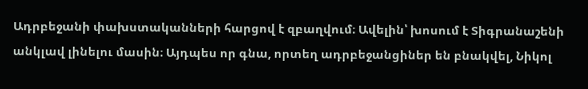Ադրբեջանի փախստականների հարցով է զբաղվում։ Ավելին՝ խոսում է Տիգրանաշենի անկլավ լինելու մասին։ Այդպես որ գնա, որտեղ ադրբեջանցիներ են բնակվել, Նիկոլ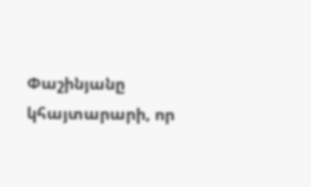Փաշինյանը կհայտարարի, որ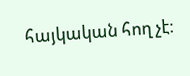հայկական հող չէ։